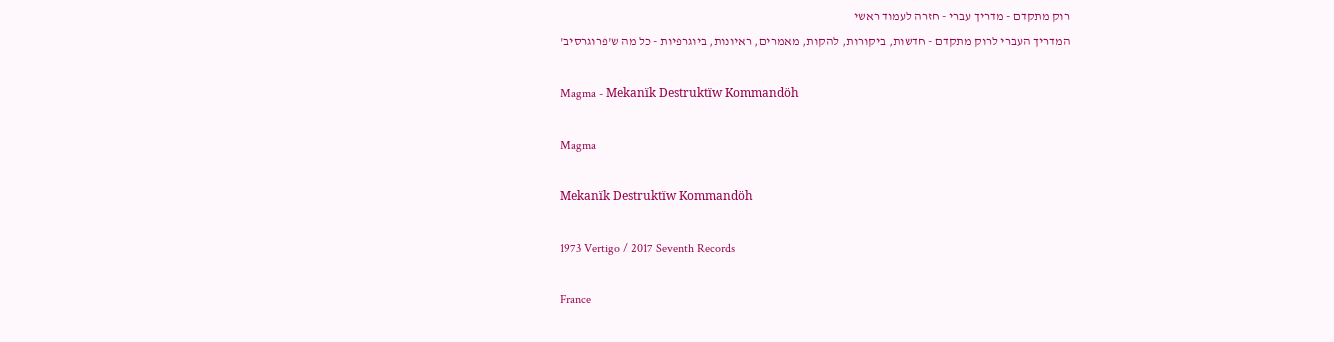רוק מתקדם - מדריך עברי - חזרה לעמוד ראשי
המדריך העברי לרוק מתקדם - חדשות, ביקורות, להקות, מאמרים, ראיונות, ביוגרפיות - כל מה ש'פרוגרסיב'

Magma - Mekanïk Destruktïw Kommandöh

Magma

Mekanïk Destruktïw Kommandöh

1973 Vertigo / 2017 Seventh Records

France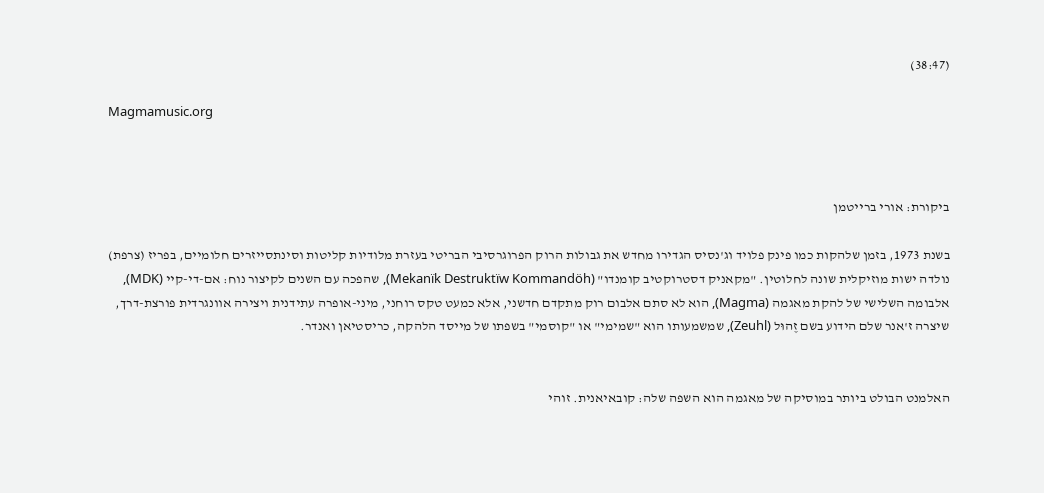(38:47)

Magmamusic.org



ביקורת: אורי ברייטמן

בשנת 1973, בזמן שלהקות כמו פינק פלויד וג'נסיס הגדירו מחדש את גבולות הרוק הפרוגרסיבי הבריטי בעזרת מלודיות קליטות וסינתסייזרים חלומיים, בפריז (צרפת) נולדה ישות מוזיקלית שונה לחלוטין. "מקאניק דסטרוקטיב קומנדו" (Mekanïk Destruktïw Kommandöh), שהפכה עם השנים לקיצור נוח: אם-די-קיי (MDK), אלבומה השלישי של להקת מאגמה (Magma), הוא לא סתם אלבום רוק מתקדם חדשני, אלא כמעט טקס רוחני, מיני-אופרה עתידנית ויצירה אוונגרדית פורצת-דרך, שיצרה ז'אנר שלם הידוע בשם זֶהוּל (Zeuhl), שמשמעותו הוא "שמימי" או "קוסמי" בשפתו של מייסד הלהקה, כריסטיאן ואנדר.


האלמנט הבולט ביותר במוסיקה של מאגמה הוא השפה שלה: קובאיאנית. זוהי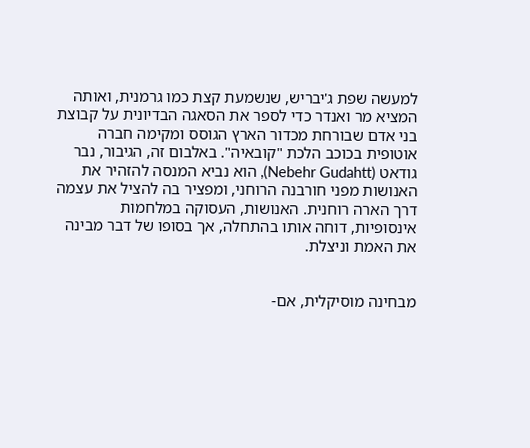למעשה שפת ג'יבריש, שנשמעת קצת כמו גרמנית, ואותה המציא מר ואנדר כדי לספר את הסאגה הבדיונית על קבוצת בני אדם שבורחת מכדור הארץ הגוסס ומקימה חברה אוטופית בכוכב הלכת "קובאיה". באלבום זה, הגיבור, נבר גודאט (Nebehr Gudahtt), הוא נביא המנסה להזהיר את האנושות מפני חורבנה הרוחני, ומפציר בה להציל את עצמה דרך הארה רוחנית. האנושות, העסוקה במלחמות אינסופיות, דוחה אותו בהתחלה, אך בסופו של דבר מבינה את האמת וניצלת.


מבחינה מוסיקלית, אם-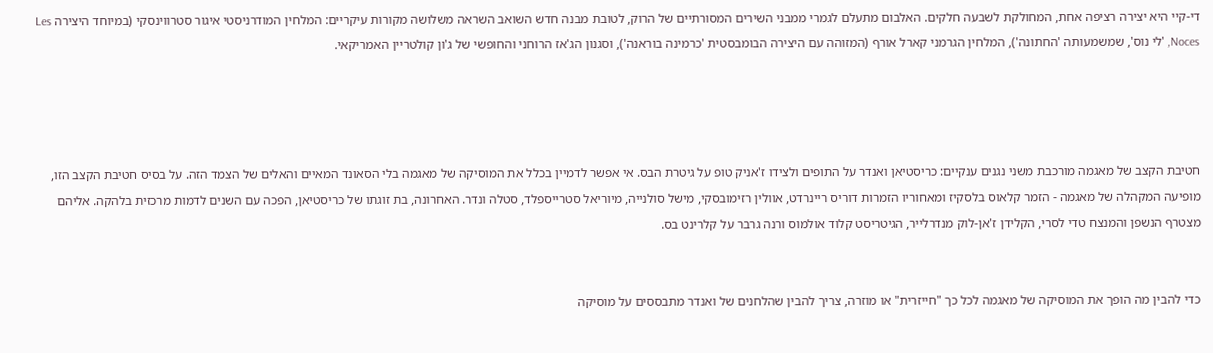די-קיי היא יצירה רציפה אחת, המחולקת לשבעה חלקים. האלבום מתעלם לגמרי ממבני השירים המסורתיים של הרוק, לטובת מבנה חדש השואב השראה משלושה מקורות עיקריים: המלחין המודרניסטי איגור סטרווינסקי (במיוחד היצירה Les Noces, 'לי נוס', שמשמעותה 'החתונה'), המלחין הגרמני קארל אורף (המזוהה עם היצירה הבומבסטית 'כרמינה בוראנה'), וסגנון הג'אז הרוחני והחופשי של ג'ון קולטריין האמריקאי.




חטיבת הקצב של מאגמה מורכבת משני נגנים ענקיים: כריסטיאן ואנדר על התופים ולצידו ז'אניק טופ על גיטרת הבס. אי אפשר לדמיין בכלל את המוסיקה של מאגמה בלי הסאונד המאיים והאלים של הצמד הזה. על בסיס חטיבת הקצב הזו, מופיעה המקהלה של מאגמה - הזמר קלאוס בלסקיז ומאחוריו הזמרות דוריס ריינרדט, אוולין רזימובסקי, מישל סולנייה, מיוריאל סטרייספלד, סטלה ונדר. האחרונה, בת זוגתו של כריסטיאן, הפכה עם השנים לדמות מרכזית בלהקה. אליהם מצטרף הנשפן והמנצח טדי לסרי, הקלידן ז'אן-לוק מנדרלייר, הגיטריסט קלוד אולמוס ורנה גרבר על קלרינט בס.


כדי להבין מה הופך את המוסיקה של מאגמה לכל כך "חייזרית" או מוזרה, צריך להבין שהלחנים של ואנדר מתבססים על מוסיקה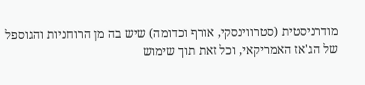מודרניסטית (סטרווינסקי, אורף וכדומה) שיש בה מן הרוחניות והגוספל של הג'אז האמריקאי, וכל זאת תוך שימוש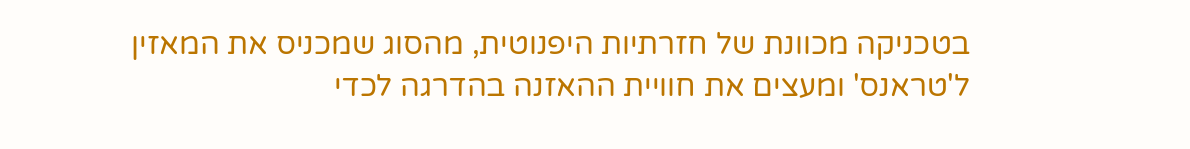בטכניקה מכוונת של חזרתיות היפנוטית, מהסוג שמכניס את המאזין ל'טראנס' ומעצים את חוויית ההאזנה בהדרגה לכדי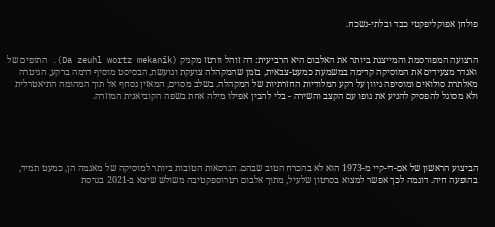פולחן אפוקליפקטי כבד ובלתי-נשכח.


הרצועה המפורסמת והמייצגת ביותר את האלבום היא הרביעית: דה זוהל וורטז מקניק (Da zeuhl wortz mekanïk). התופים של ואנדר מצעידים את המוסיקה קדימה במשמעת כמעט-צבאית, בזמן שהמקהלה צועקת וגועשת, הבסיסט מוסיף דרמה ברקע, הגיטרה מאלתרת סולואים ומוסיפה גיוון על רקע המלודיות החזרתיות של המקהלה. בשלב מסוים, המאזין נסחף אל תוך המהומה התיאטרלית ולא מסוגל להפסיק להניע את גופו עם הקצב והשירה - בלי להבין אפילו מילה אחת בשפה הקוביאנית המוזרה.





הביצוע הראשון של אם-די-קיי מ-1973 הוא לא בהכרח הטוב שבהם. הגרסאות הטובות ביותר למוסיקה של מאגמה הן, כמעט תמיד, בהופעה חיה. דוגמה לכך אפשר למצוא בסרטון שלעיל, מתוך אלבום רטרוספקטיבה משולש שיצא ב-2021 בגרסת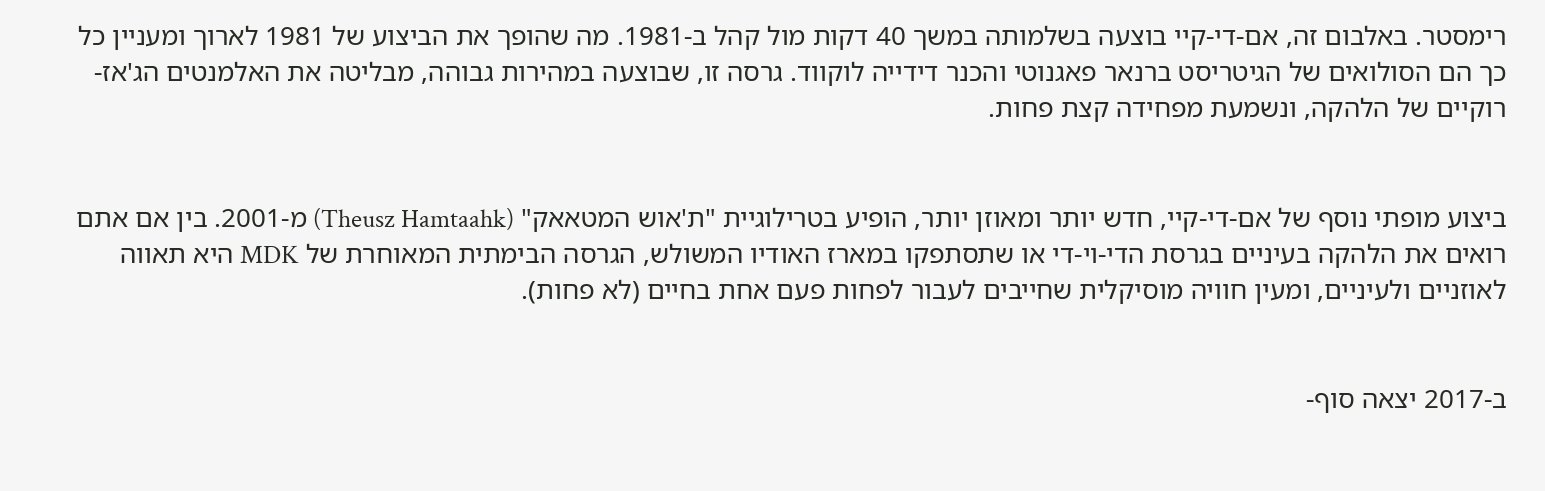רימסטר. באלבום זה, אם-די-קיי בוצעה בשלמותה במשך 40 דקות מול קהל ב-1981. מה שהופך את הביצוע של 1981 לארוך ומעניין כל כך הם הסולואים של הגיטריסט ברנאר פאגנוטי והכנר דידייה לוקווד. גרסה זו, שבוצעה במהירות גבוהה, מבליטה את האלמנטים הג'אז-רוקיים של הלהקה, ונשמעת מפחידה קצת פחות.


ביצוע מופתי נוסף של אם-די-קיי, חדש יותר ומאוזן יותר, הופיע בטרילוגיית "ת'אוש המטאאק" (Theusz Hamtaahk) מ-2001. בין אם אתם רואים את הלהקה בעיניים בגרסת הדי-וי-די או שתסתפקו במארז האודיו המשולש, הגרסה הבימתית המאוחרת של MDK היא תאווה לאוזניים ולעיניים, ומעין חוויה מוסיקלית שחייבים לעבור לפחות פעם אחת בחיים (לא פחות).


ב-2017 יצאה סוף-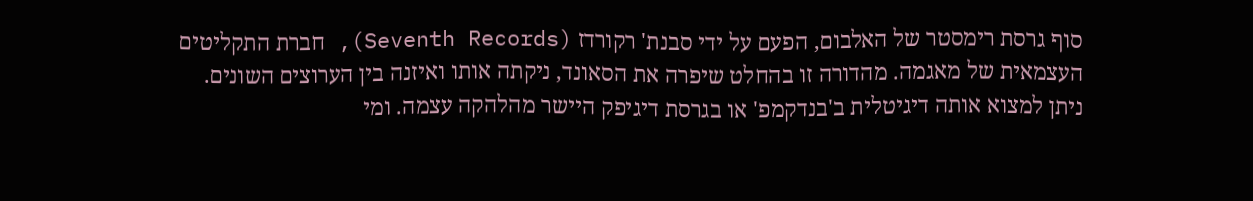סוף גרסת רימסטר של האלבום, הפעם על ידי סבנת' רקורדז (Seventh Records), חברת התקליטים העצמאית של מאגמה. מהדורה זו בהחלט שיפרה את הסאונד, ניקתה אותו ואיזנה בין הערוצים השונים. ניתן למצוא אותה דיגיטלית ב'בנדקמפ' או בגרסת דיגיפק היישר מהלהקה עצמה. ומי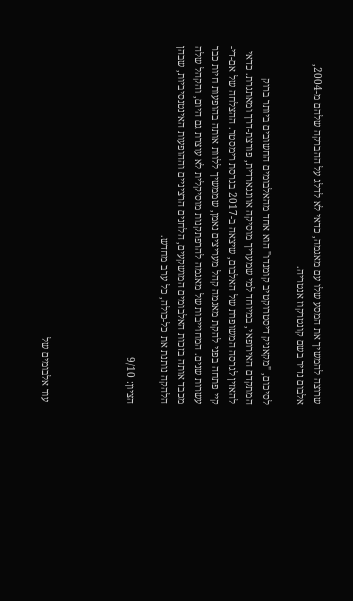שרוצה להמשיך את המסע שלו עם מאגמה, כדאי לא לדלג על ההברקה שלהם מ-2004, אלבום נדיר בשם קונטרקוז אנטריה.

לסיכום, "מקאניק דיסטרוקטיב קומנדו" הוא אחד מהאלבומים החשובים ביותר ברוק המתקדם האירופאי, במיוחד למי שמעריך מוסיקה אוונגארדית, פורצת-דרך ומאתגרת. כדאי להאזין לגרסה המשופרת של האלבום, שיצאה ב-2017 בגרסת רימסטר. ההצלחה של אם-די-קיי פתחה בפני להקת מאגמה קהל מעריצים נאמן, שממשיך ללוות אותה בהופעות חיות כבר עשרות שנים. המחוייבות של מאגמה להרפתקנות מוסיקלית לא עוצרת גם היום, והקהל שלה מכבד אותה בזכות האלבומים המושקעים, הלחנים הרציניים וההופעות האינטנסיביות, שבהן הלהקה נותנת את כל-כולה, כל ערב מחדש.

הציון: 9/10




 עוד אלבומים של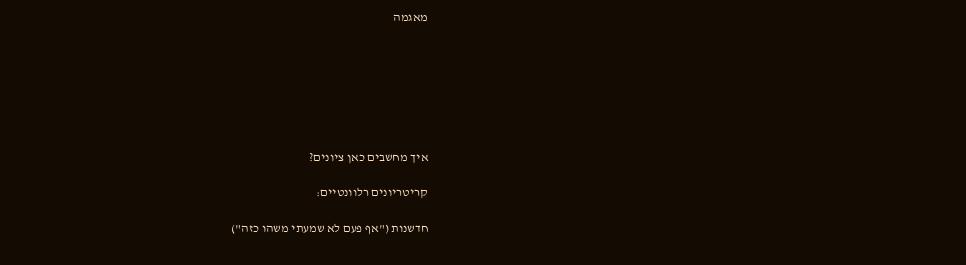מאגמה







איך מחשבים כאן ציונים?

קריטריונים רלוונטיים:

חדשנות ("אף פעם לא שמעתי משהו כזה")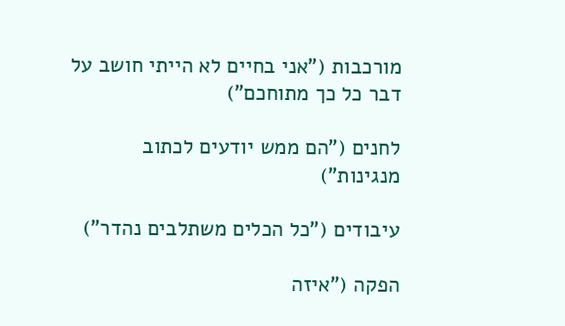מורכבות ("אני בחיים לא הייתי חושב על דבר כל כך מתוחכם")

לחנים ("הם ממש יודעים לכתוב מנגינות")

עיבודים ("כל הכלים משתלבים נהדר")

הפקה ("איזה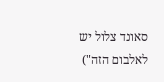סאונד צלול יש לאלבום הזה")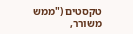טקסטים ("ממש משורר,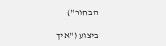הבחור")

ביצוע ("איך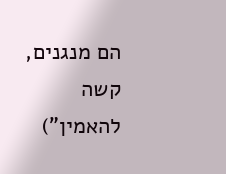הם מנגנים, קשה להאמין")